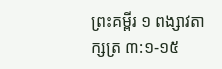ព្រះគម្ពីរ ១ ពង្សាវតាក្សត្រ ៣:១-១៥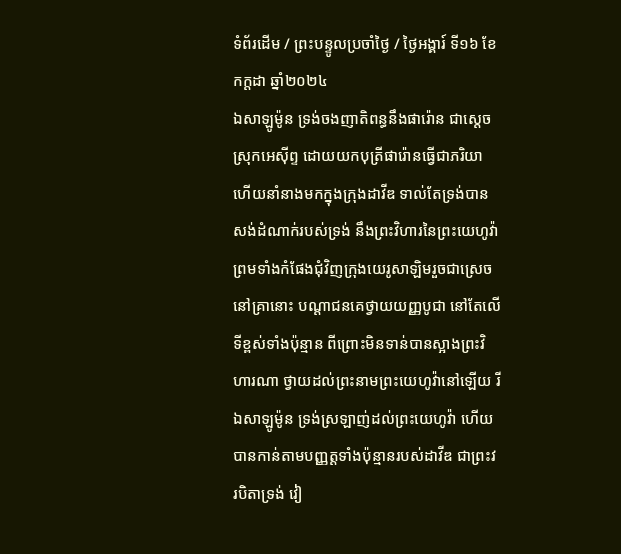ទំព័រដើម / ព្រះបន្ទូលប្រចាំថ្ងៃ / ថ្ងៃអង្គារ៍ ទី១៦ ខែកក្តដា ឆ្នាំ២០២៤
ឯសាឡូម៉ូន ទ្រង់ចងញាតិ‌ពន្ធនឹងផារ៉ោន ជាស្តេចស្រុកអេស៊ីព្ទ ដោយយកបុត្រីផារ៉ោនធ្វើជាភរិយា ហើយនាំនាងមកក្នុងក្រុងដាវីឌ ទាល់តែទ្រង់បានសង់ដំណាក់របស់ទ្រង់ នឹងព្រះ‌វិហារនៃព្រះ‌យេហូវ៉ា ព្រមទាំងកំផែងជុំវិញក្រុងយេរូ‌សាឡិមរួចជាស្រេច នៅគ្រានោះ បណ្តាជនគេថ្វាយយញ្ញ‌បូជា នៅតែលើទីខ្ពស់ទាំងប៉ុន្មាន ពីព្រោះមិនទាន់បានស្អាងព្រះ‌វិហារណា ថ្វាយដល់ព្រះ‌នាមព្រះ‌យេហូវ៉ានៅឡើយ រីឯសាឡូម៉ូន ទ្រង់ស្រឡាញ់ដល់ព្រះ‌យេហូវ៉ា ហើយបានកាន់តាមបញ្ញត្តទាំងប៉ុន្មានរបស់ដាវីឌ ជាព្រះវរ‌បិតាទ្រង់ វៀ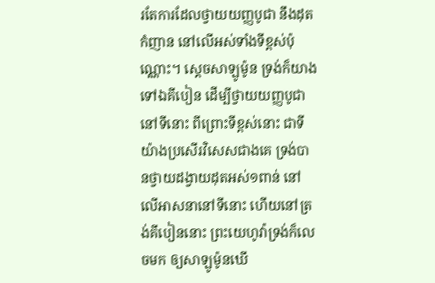រតែការដែលថ្វាយយញ្ញ‌បូជា នឹងដុតកំញាន នៅលើអស់ទាំងទីខ្ពស់ប៉ុណ្ណោះ។ ស្តេចសាឡូម៉ូន ទ្រង់ក៏យាងទៅឯគីបៀន ដើម្បីថ្វាយយញ្ញ‌បូជានៅទីនោះ ពីព្រោះទីខ្ពស់នោះ ជាទីយ៉ាងប្រសើរវិសេសជាងគេ ទ្រង់បានថ្វាយដង្វាយដុតអស់១ពាន់ នៅលើអាសនានៅទីនោះ ហើយនៅត្រង់គីបៀននោះ ព្រះ‌យេហូវ៉ាទ្រង់ក៏លេចមក ឲ្យសាឡូម៉ូនឃើ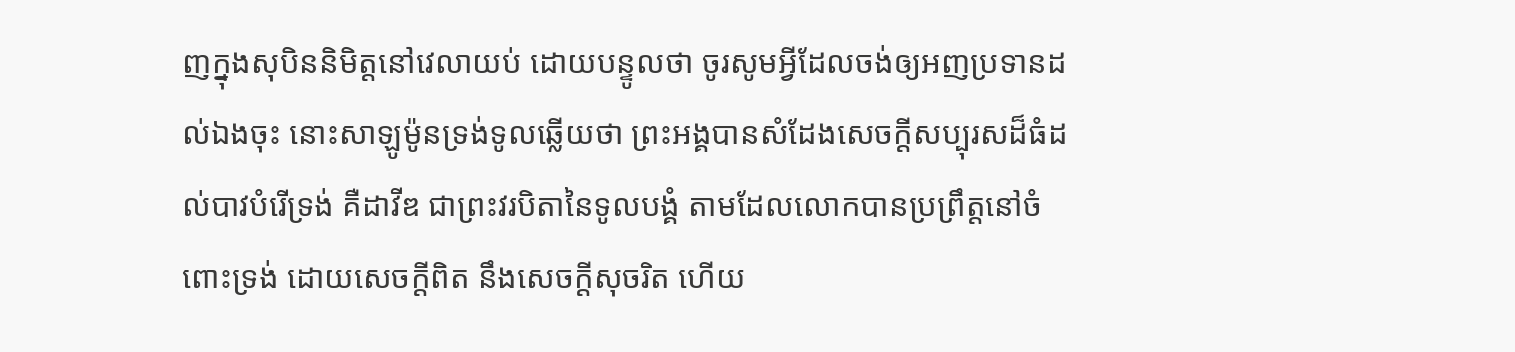ញក្នុងសុបិននិមិត្តនៅវេលាយប់ ដោយបន្ទូលថា ចូរសូមអ្វីដែលចង់ឲ្យអញប្រទានដល់ឯងចុះ នោះសាឡូម៉ូនទ្រង់ទូលឆ្លើយថា ព្រះ‌អង្គបានសំដែងសេចក្ដីសប្បុរសដ៏ធំដល់បាវបំរើទ្រង់ គឺដាវីឌ ជាព្រះវរ‌បិតានៃទូលបង្គំ តាមដែលលោកបានប្រព្រឹត្តនៅចំពោះទ្រង់ ដោយសេចក្ដីពិត នឹងសេចក្ដីសុចរិត ហើយ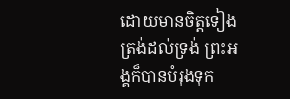ដោយមានចិត្តទៀងត្រង់ដល់ទ្រង់ ព្រះ‌អង្គក៏បានបំរុងទុក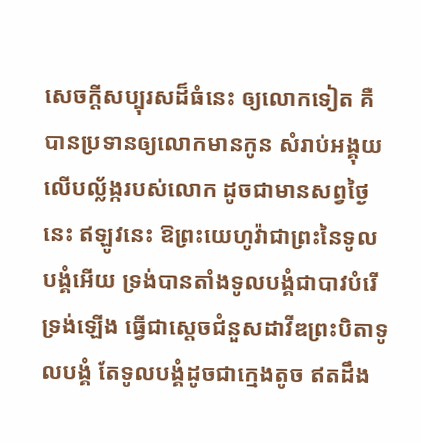សេចក្ដីសប្បុរសដ៏ធំនេះ ឲ្យលោកទៀត គឺបានប្រទានឲ្យលោកមានកូន សំរាប់អង្គុយលើបល្ល័ង្ករបស់លោក ដូចជាមានសព្វថ្ងៃនេះ ឥឡូវនេះ ឱព្រះ‌យេហូវ៉ាជាព្រះនៃទូលបង្គំអើយ ទ្រង់បានតាំងទូលបង្គំជាបាវបំរើទ្រង់ឡើង ធ្វើជាស្តេចជំនួសដាវីឌព្រះ‌បិតាទូលបង្គំ តែទូលបង្គំដូចជាក្មេងតូច ឥតដឹង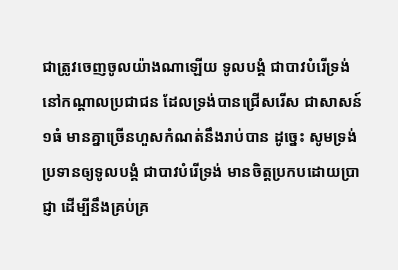ជាត្រូវចេញចូលយ៉ាងណាឡើយ ទូលបង្គំ ជាបាវបំរើទ្រង់ នៅកណ្តាលប្រជា‌ជន ដែលទ្រង់បានជ្រើស‌រើស ជាសាសន៍១ធំ មានគ្នាច្រើនហួសកំណត់នឹងរាប់បាន ដូច្នេះ សូមទ្រង់ប្រទានឲ្យទូលបង្គំ ជាបាវបំរើទ្រង់ មានចិត្តប្រកបដោយប្រាជ្ញា ដើម្បីនឹងគ្រប់‌គ្រ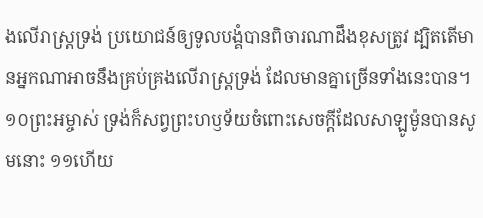ងលើរាស្ត្រទ្រង់ ប្រយោជន៍ឲ្យទូលបង្គំបានពិចារណាដឹងខុសត្រូវ ដ្បិតតើមានអ្នកណាអាចនឹងគ្រប់‌គ្រងលើរាស្ត្រទ្រង់ ដែលមានគ្នាច្រើនទាំងនេះបាន។ ១០ព្រះ‌អម្ចាស់ ទ្រង់ក៏សព្វព្រះ‌ហឫទ័យចំពោះសេចក្ដីដែលសាឡូម៉ូនបានសូមនោះ ១១ហើយ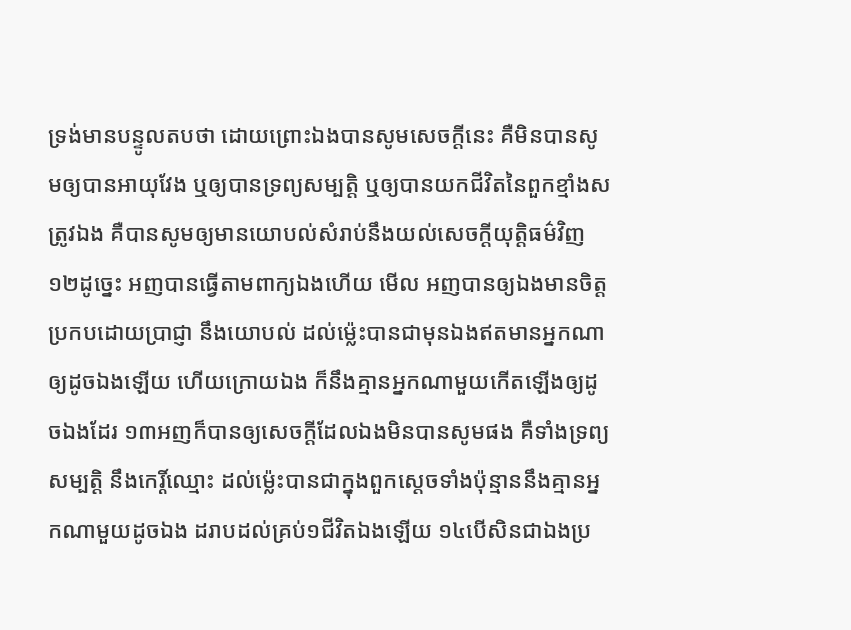ទ្រង់មានបន្ទូលតបថា ដោយព្រោះឯងបានសូមសេចក្ដីនេះ គឺមិនបានសូមឲ្យបានអាយុវែង ឬឲ្យបានទ្រព្យសម្បត្តិ ឬឲ្យបានយកជីវិតនៃពួកខ្មាំងសត្រូវឯង គឺបានសូមឲ្យមានយោបល់សំរាប់នឹងយល់សេចក្ដីយុត្តិ‌ធម៌វិញ ១២ដូច្នេះ អញបានធ្វើតាមពាក្យឯងហើយ មើល អញបានឲ្យឯងមានចិត្តប្រកបដោយប្រាជ្ញា នឹងយោបល់ ដល់ម៉្លេះបានជាមុនឯងឥតមានអ្នកណាឲ្យដូចឯងឡើយ ហើយក្រោយឯង ក៏នឹងគ្មានអ្នកណាមួយកើតឡើងឲ្យដូចឯងដែរ ១៣អញក៏បានឲ្យសេចក្ដីដែលឯងមិនបានសូមផង គឺទាំងទ្រព្យសម្បត្តិ នឹងកេរ្តិ៍‌ឈ្មោះ ដល់ម៉្លេះបានជាក្នុងពួកស្តេចទាំងប៉ុន្មាននឹងគ្មានអ្នកណាមួយដូចឯង ដរាបដល់គ្រប់១ជីវិតឯងឡើយ ១៤បើ‌សិនជាឯងប្រ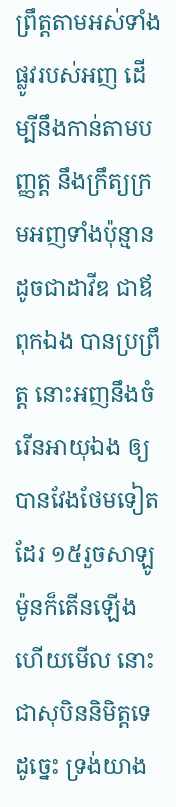ព្រឹត្តតាមអស់ទាំងផ្លូវរបស់អញ ដើម្បីនឹងកាន់តាមបញ្ញត្ត នឹងក្រឹត្យ‌ក្រមអញទាំងប៉ុន្មាន ដូចជាដាវីឌ ជាឪពុកឯង បានប្រព្រឹត្ត នោះអញនឹងចំរើនអាយុឯង ឲ្យបានវែងថែមទៀតដែរ ១៥រួចសាឡូម៉ូនក៏តើនឡើង ហើយមើល នោះជាសុបិននិមិត្តទេ ដូច្នេះ ទ្រង់យាង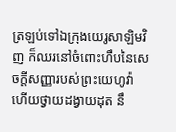ត្រឡប់ទៅឯក្រុងយេរូ‌សាឡិមវិញ ក៏ឈរនៅចំពោះហឹបនៃសេចក្ដីសញ្ញារបស់ព្រះ‌យេហូវ៉ា ហើយថ្វាយដង្វាយដុត នឹ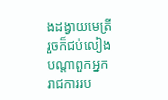ងដង្វាយមេត្រី រួចក៏ជប់‌លៀងបណ្តាពួកអ្នករាជ‌ការរប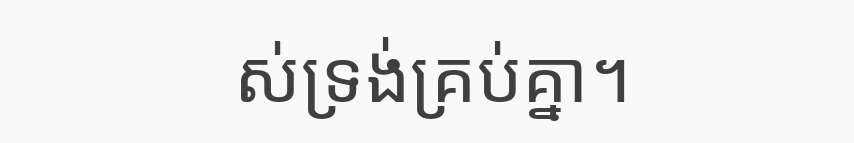ស់ទ្រង់គ្រប់គ្នា។